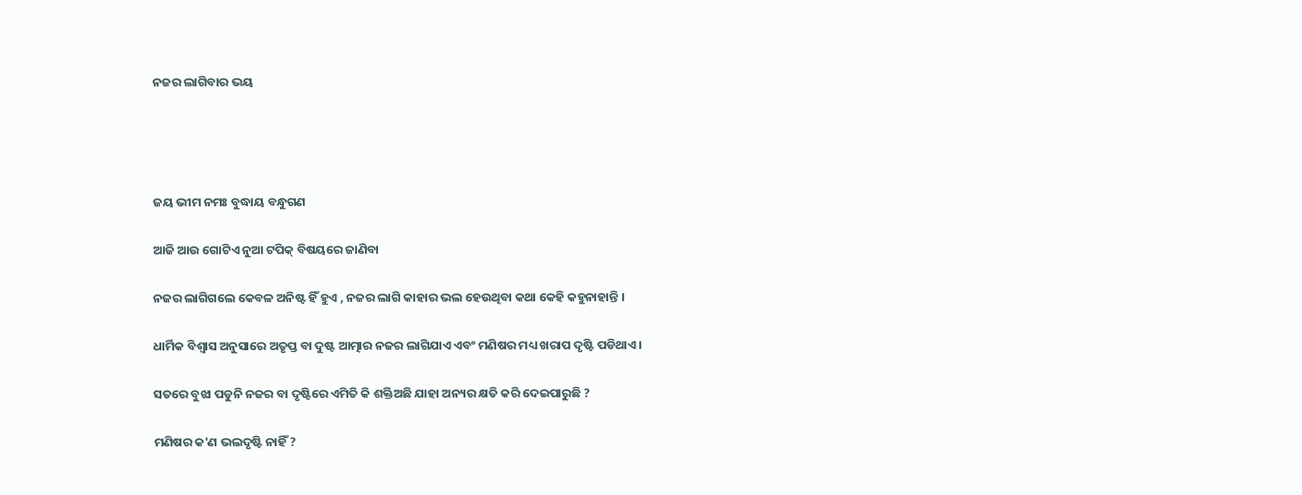ନଜର ଲାଗିବାର ଭୟ




ଜୟ ଭୀମ ନମଃ ବୁଦ୍ଧାୟ ବନ୍ଧୁଗଣ

ଆଜି ଆଉ ଗୋଟିଏ ନୁଆ ଟପିକ୍ ବିଷୟରେ ଜାଣିବା

ନଜର ଲାଗିଗଲେ କେବଳ ଅନିଷ୍ଟ ହିଁ ହୁଏ , ନଜର ଲାଗି କାହାର ଭଲ ହେଉଥିବା କଥା କେହି କହୁନାହାନ୍ତି ।

ଧାର୍ମିକ ବିଶ୍ବାସ ଅନୁସାରେ ଅତୃପ୍ତ ବା ଦୁଷ୍ଟ ଆତ୍ମାର ନଜର ଲାଗିଯାଏ ଏବଂ ମଣିଷର ମଧ୍ୟ ଖରାପ ଦୃଷ୍ଟି ପଡିଥାଏ ।

ସତରେ ବୁଝା ପଡୁନି ନଜର ବା ଦୃଷ୍ଟିରେ ଏମିତି କି ଶକ୍ତିଅଛି ଯାହା ଅନ୍ୟର କ୍ଷତି କରି ଦେଇପାରୁଛି ?

ମଣିଷର କ'ଣ ଭଲଦୃଷ୍ଟି ନାହିଁ ?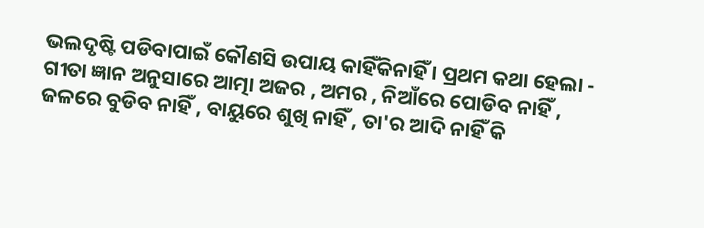ଭଲଦୃଷ୍ଟି ପଡିବାପାଇଁ କୌଣସି ଉପାୟ କାହିଁକିନାହିଁ । ପ୍ରଥମ କଥା ହେଲା - ଗୀତା ଜ୍ଞାନ ଅନୁସାରେ ଆତ୍ମା ଅଜର , ଅମର , ନିଆଁରେ ପୋଡିବ ନାହିଁ , ଜଳରେ ବୁଡିବ ନାହିଁ , ବାୟୁରେ ଶୁଖି ନାହିଁ , ତା'ର ଆଦି ନାହିଁ କି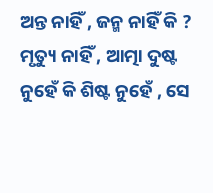ଅନ୍ତ ନାହିଁ , ଜନ୍ମ ନାହିଁ କି ? ମୃତ୍ୟୁ ନାହିଁ , ଆତ୍ମା ଦୁଷ୍ଟ ନୁହେଁ କି ଶିଷ୍ଟ ନୁହେଁ , ସେ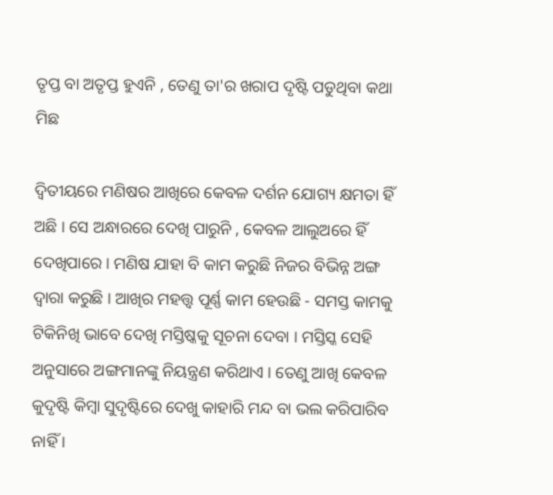ତୃପ୍ତ ବା ଅତୃପ୍ତ ହୁଏନି , ତେଣୁ ତା'ର ଖରାପ ଦୃଷ୍ଟି ପଡୁଥିବା କଥା ମିଛ

ଦ୍ଵିତୀୟରେ ମଣିଷର ଆଖିରେ କେବଳ ଦର୍ଶନ ଯୋଗ୍ୟ କ୍ଷମତା ହିଁ ଅଛି । ସେ ଅନ୍ଧାରରେ ଦେଖି ପାରୁନି , କେବଳ ଆଲୁଅରେ ହିଁ ଦେଖିପାରେ । ମଣିଷ ଯାହା ବି କାମ କରୁଛି ନିଜର ବିଭିନ୍ନ ଅଙ୍ଗ ଦ୍ବାରା କରୁଛି । ଆଖିର ମହତ୍ତ୍ୱ ପୂର୍ଣ୍ଣ କାମ ହେଉଛି - ସମସ୍ତ କାମକୁ ଟିକିନିଖି ଭାବେ ଦେଖି ମସ୍ତିଷ୍କକୁ ସୂଚନା ଦେବା । ମସ୍ତିସ୍କ ସେହି ଅନୁସାରେ ଅଙ୍ଗମାନଙ୍କୁ ନିୟନ୍ତ୍ରଣ କରିଥାଏ । ତେଣୁ ଆଖି କେବଳ କୁଦୃଷ୍ଟି କିମ୍ବା ସୁଦୃଷ୍ଟିରେ ଦେଖୁ କାହାରି ମନ୍ଦ ବା ଭଲ କରିପାରିବ ନାହିଁ ।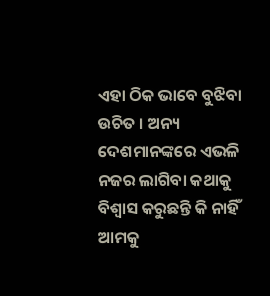ଏହା ଠିକ ଭାବେ ବୁଝିବା ଉଚିତ । ଅନ୍ୟ ଦେଶମାନଙ୍କରେ ଏଭଳି ନଜର ଲାଗିବା କଥାକୁ ବିଶ୍ବାସ କରୁଛନ୍ତି କି ନାହିଁ ଆମକୁ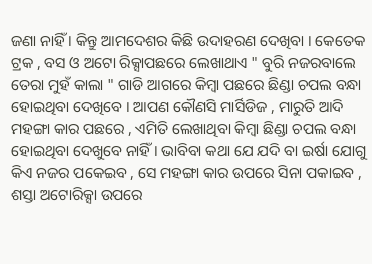ଜଣା ନାହିଁ । କିନ୍ତୁ ଆମଦେଶର କିଛି ଉଦାହରଣ ଦେଖିବା । କେତେକ ଟ୍ରକ , ବସ ଓ ଅଟୋ ରିକ୍ସାପଛରେ ଲେଖାଥାଏ " ବୁରି ନଜରବାଲେ ତେରା ମୁହଁ କାଲା " ଗାଡି ଆଗରେ କିମ୍ବା ପଛରେ ଛିଣ୍ଡା ଚପଲ ବନ୍ଧା ହୋଇଥିବା ଦେଖିବେ । ଆପଣ କୌଣସି ମାର୍ସିଡିଜ , ମାରୁତି ଆଦି ମହଙ୍ଗା କାର ପଛରେ , ଏମିତି ଲେଖାଥିବା କିମ୍ବା ଛିଣ୍ଡା ଚପଲ ବନ୍ଧା ହୋଇଥିବା ଦେଖୁବେ ନାହିଁ । ଭାବିବା କଥା ଯେ ଯଦି ବା ଇର୍ଷା ଯୋଗୁ କିଏ ନଜର ପକେଇବ , ସେ ମହଙ୍ଗା କାର ଉପରେ ସିନା ପକାଇବ , ଶସ୍ତା ଅଟୋରିକ୍ସା ଉପରେ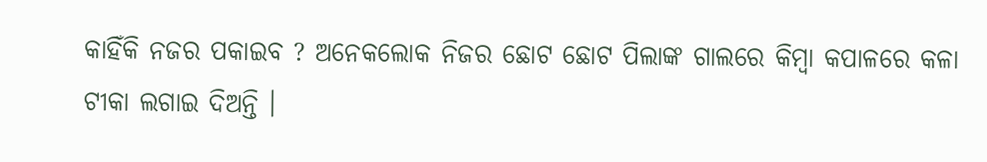କାହିଁକି ନଜର ପକାଇବ ? ଅନେକଲୋକ ନିଜର ଛୋଟ ଛୋଟ ପିଲାଙ୍କ ଗାଲରେ କିମ୍ବା କପାଳରେ କଳା ଟୀକା ଲଗାଇ ଦିଅନ୍ତି ।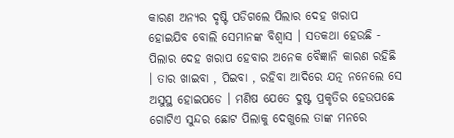କାରଣ ଅନ୍ୟର ଦୃଷ୍ଟି ପଡିଗଲେ ପିଲାର ଦେହ ଖରାପ ହୋଇଯିବ ବୋଲି ସେମାନଙ୍କ ବିଶ୍ବାସ । ସତକଥା ହେଉଛି - ପିଲାର ଦେହ ଖରାପ ହେବାର ଅନେକ ବୈଜ୍ଞାନି କାରଣ ରହିଛି । ତାର ଖାଇବା , ପିଇବା , ରହିବା ଆଦିରେ ଯତ୍ନ ନନେଲେ ସେ ଅସୁସ୍ଥ ହୋଇପଡେ । ମଣିଷ ଯେତେ ଦୁଷ୍ଟ ପ୍ରକୃତିର ହେଉପଛେ ଗୋଟିଏ ସୁନ୍ଦର ଛୋଟ ପିଲାକୁ ଦେଖୁଲେ ତାଙ୍କ ମନରେ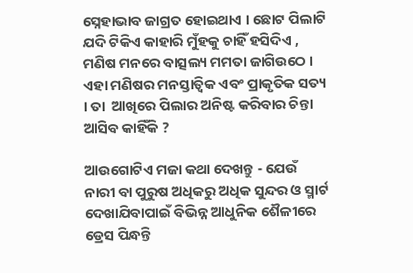ସ୍ନେହାଭାବ ଜାଗ୍ରତ ହୋଇଥାଏ । ଛୋଟ ପିଲାଟି ଯଦି ଟିକିଏ କାହାରି ମୁଁହକୁ ଚାହିଁ ହସିଦିଏ , ମଣିଷ ମନରେ ବାତ୍ସଲ୍ୟ ମମତା ଜାଗିଉଠେ । ଏହା ମଣିଷର ମନସ୍ତାତ୍ଵିକ ଏବଂ ପ୍ରାକୃତିକ ସତ୍ୟ । ତା  ଆଖିରେ ପିଲାର ଅନିଷ୍ଟ କରିବାର ଚିନ୍ତା ଆସିବ କାହିଁକି ?

ଆଉଗୋଟିଏ ମଜା କଥା ଦେଖନ୍ତୁ - ଯେଉଁ ନାରୀ ବା ପୁରୁଷ ଅଧିକରୁ ଅଧିକ ସୁନ୍ଦର ଓ ସ୍ମାର୍ଟ ଦେଖାଯିବାପାଇଁ ବିଭିନ୍ନ ଆଧୁନିକ ଶୈଳୀରେ ଡ୍ରେସ ପିନ୍ଧନ୍ତି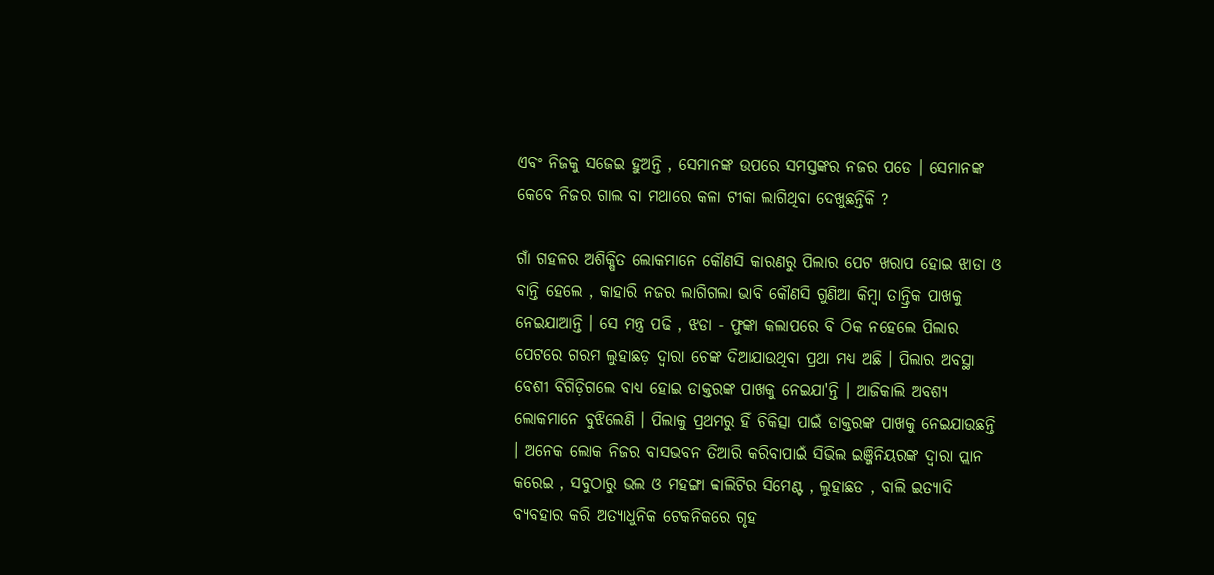ଏବଂ ନିଜକୁ ସଜେଇ ହୁଅନ୍ତି , ସେମାନଙ୍କ ଉପରେ ସମସ୍ତଙ୍କର ନଜର ପଡେ । ସେମାନଙ୍କ କେବେ ନିଜର ଗାଲ ବା ମଥାରେ କଳା ଟୀକା ଲାଗିଥିବା ଦେଖୁଛନ୍ତିକି ?

ଗାଁ ଗହଳର ଅଶିକ୍ଷିତ ଲୋକମାନେ କୌଣସି କାରଣରୁ ପିଲାର ପେଟ ଖରାପ ହୋଇ ଝାଡା ଓ ବାନ୍ତି ହେଲେ , କାହାରି ନଜର ଲାଗିଗଲା ଭାବି କୌଣସି ଗୁଣିଆ କିମ୍ବା ତାନ୍ତ୍ରିକ ପାଖକୁ ନେଇଯାଆନ୍ତି । ସେ ମନ୍ତ୍ର ପଢି , ଝଡା - ଫୁଙ୍କା କଲାପରେ ବି ଠିକ ନହେଲେ ପିଲାର ପେଟରେ ଗରମ ଲୁହାଛଡ଼ ଦ୍ବାରା ଚେଙ୍କ ଦିଆଯାଉଥିବା ପ୍ରଥା ମଧ୍ୟ ଅଛି । ପିଲାର ଅବସ୍ଥା ବେଶୀ ବିଗିଡ଼ିଗଲେ ବାଧ୍ୟ ହୋଇ ଡାକ୍ତରଙ୍କ ପାଖକୁ ନେଇଯା'ନ୍ତି । ଆଜିକାଲି ଅବଶ୍ୟ ଲୋକମାନେ ବୁଝିଲେଣି । ପିଲାକୁ ପ୍ରଥମରୁ ହିଁ ଚିକିତ୍ସା ପାଇଁ ଡାକ୍ତରଙ୍କ ପାଖକୁ ନେଇଯାଉଛନ୍ତି । ଅନେକ ଲୋକ ନିଜର ବାସଭବନ ତିଆରି କରିବାପାଇଁ ସିଭିଲ ଇଞ୍ଜିନିୟରଙ୍କ ଦ୍ବାରା ପ୍ଲାନ କରେଇ , ସବୁଠାରୁ ଭଲ ଓ ମହଙ୍ଗା ବ୍ବାଲିଟିର ସିମେଣ୍ଟ , ଲୁହାଛଡ , ବାଲି ଇତ୍ୟାଦି ବ୍ୟବହାର କରି ଅତ୍ୟାଧୁନିକ ଟେକନିକରେ ଗୃହ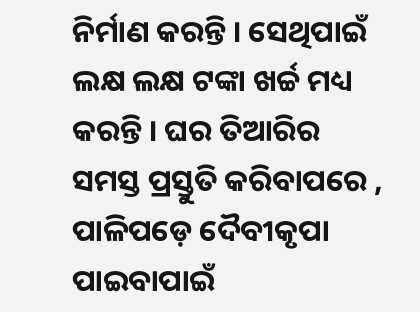ନିର୍ମାଣ କରନ୍ତି । ସେଥିପାଇଁ ଲକ୍ଷ ଲକ୍ଷ ଟଙ୍କା ଖର୍ଚ୍ଚ ମଧ୍ୟ କରନ୍ତି । ଘର ତିଆରିର ସମସ୍ତ ପ୍ରସ୍ତୁତି କରିବାପରେ , ପାଳିପଡ଼େ ଦୈବୀକୃପା ପାଇବାପାଇଁ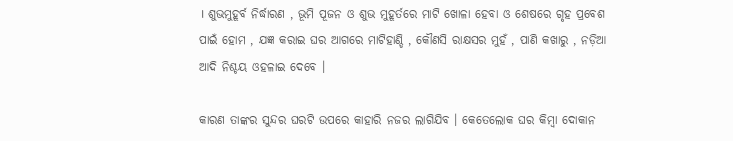। ଶୁଭମୁହୂର୍ବ ନିର୍ଦ୍ଧାରଣ , ଭୂମି ପୂଜନ ଓ ଶୁଭ ମୁହୂର୍ତରେ ମାଟି ଖୋଳା ହେବା ଓ ଶେଷରେ ଗୃହ ପ୍ରବେଶ ପାଇଁ ହୋମ , ଯଜ୍ଞ କରାଇ ଘର ଆଗରେ ମାଟିହାଣ୍ଡି , କୌଣସି ରାକ୍ଷସର ମୁହଁ , ପାଣି କଖାରୁ , ନଡ଼ିଆ ଆଦି ନିଶ୍ଚୟ ଓହଳାଇ ଦେବେ ।

କାରଣ ତାଙ୍କର ସୁନ୍ଦର ଘରଟି ଉପରେ କାହାରି ନଜର ଲାଗିଯିବ । କେତେଲୋକ ଘର କିମ୍ବା ଦୋକାନ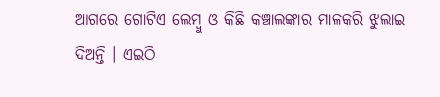ଆଗରେ ଗୋଟିଏ ଲେମ୍ବୁ ଓ କିଛି କଞ୍ଚାଲଙ୍କାର ମାଳକରି ଝୁଲାଇ ଦିଅନ୍ତି । ଏଇଠି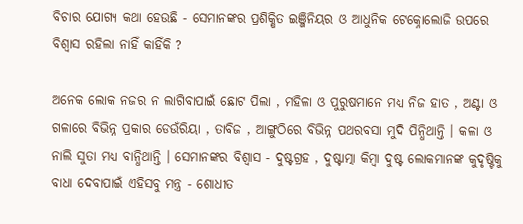ବିଚାର ଯୋଗ୍ୟ କଥା ହେଉଛି - ସେମାନଙ୍କର ପ୍ରଶିକ୍ଷିତ ଇଞ୍ଜିନିୟର ଓ ଆଧୁନିକ ଟେକ୍ନୋଲୋଜି ଉପରେ ବିଶ୍ବାସ ରହିଲା ନାହିଁ କାହିଁକି ?

ଅନେକ ଲୋକ ନଜର ନ ଲାଗିବାପାଇଁ ଛୋଟ ପିଲା , ମହିଳା ଓ ପୁରୁଷମାନେ ମଧ୍ୟ ନିଜ ହାତ , ଅଣ୍ଟା ଓ ଗଳାରେ ବିଭିନ୍ନ ପ୍ରକାର ଡେଉଁରିୟା , ତାବିଜ , ଆଙ୍ଗୁଠିରେ ବିଭିନ୍ନ ପଥରବସା ମୁଦି ପିନ୍ଧିଥାନ୍ତି । କଳା ଓ ନାଲି ସୁତା ମଧ୍ଯ ବାନ୍ଧିଥାନ୍ତି । ସେମାନଙ୍କର ବିଶ୍ବାସ - ଦୁଷ୍ଟଗ୍ରହ , ଦୁଷ୍ଟାତ୍ମା କିମ୍ବା ଦୁଷ୍ଟ ଲୋକମାନଙ୍କ କୁଦୃଷ୍ଟିକୁ ବାଧା ଦେବାପାଇଁ ଏହିସବୁ ମନ୍ତ୍ର - ଶୋଧୀତ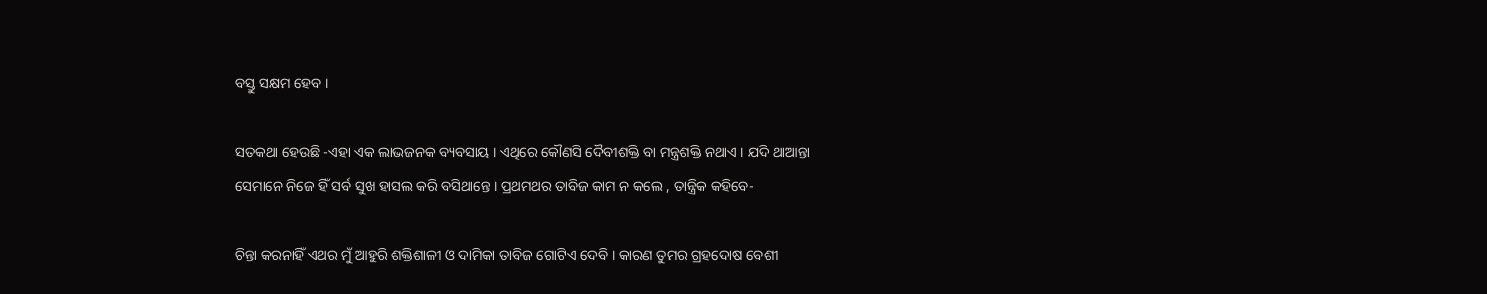ବସ୍ତୁ ସକ୍ଷମ ହେବ ।

ସତକଥା ହେଉଛି -ଏହା ଏକ ଲାଭଜନକ ବ୍ୟବସାୟ । ଏଥିରେ କୌଣସି ଦୈବୀଶକ୍ତି ବା ମନ୍ତ୍ରଶକ୍ତି ନଥାଏ । ଯଦି ଥାଆନ୍ତା ସେମାନେ ନିଜେ ହିଁ ସର୍ବ ସୁଖ ହାସଲ କରି ବସିଥାନ୍ତେ । ପ୍ରଥମଥର ତାବିଜ କାମ ନ କଲେ , ତାନ୍ତ୍ରିକ କହିବେ-

ଚିନ୍ତା କରନାହିଁ ଏଥର ମୁଁ ଆହୁରି ଶକ୍ତିଶାଳୀ ଓ ଦାମିକା ତାବିଜ ଗୋଟିଏ ଦେବି । କାରଣ ତୁମର ଗ୍ରହଦୋଷ ବେଶୀ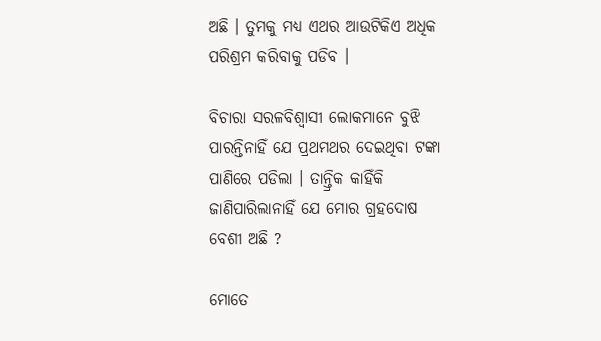ଅଛି । ତୁମକୁ ମଧ୍ୟ ଏଥର ଆଉଟିକିଏ ଅଧିକ ପରିଶ୍ରମ କରିବାକୁ ପଡିବ ।

ବିଚାରା ସରଳବିଶ୍ବାସୀ ଲୋକମାନେ ବୁଝି ପାରନ୍ତିନାହିଁ ଯେ ପ୍ରଥମଥର ଦେଇଥିବା ଟଙ୍କା ପାଣିରେ ପଡିଲା । ତାନ୍ତ୍ରିକ କାହିଁକି ଜାଣିପାରିଲାନାହିଁ ଯେ ମୋର ଗ୍ରହଦୋଷ ବେଶୀ ଅଛି ?

ମୋତେ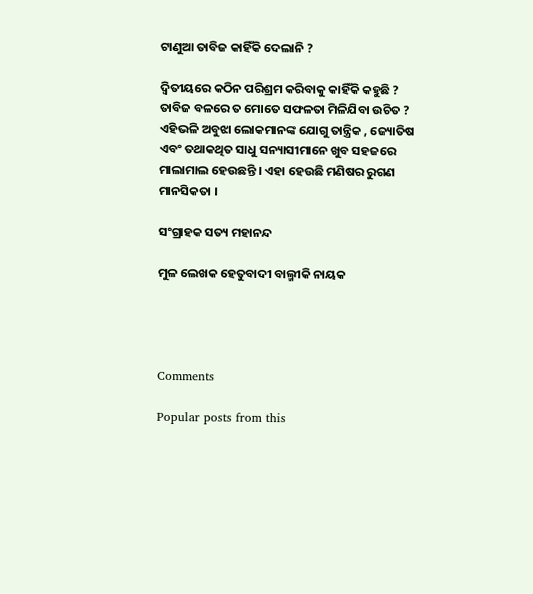ଟାଣୁଆ ତାବିଜ କାହିଁକି ଦେଲାନି ?

ଦ୍ୱିତୀୟରେ କଠିନ ପରିଶ୍ରମ କରିବାକୁ କାହିଁକି କହୁଛି ? ତାବିଜ ବଳରେ ତ ମୋତେ ସଫଳତା ମିଳିଯିବା ଉଚିତ ? ଏହିଭଳି ଅବୁଝା ଲୋକମାନଙ୍କ ଯୋଗୁ ତାନ୍ତ୍ରିକ , ଜ୍ୟୋତିଷ ଏବଂ ତଥାକଥିତ ସାଧୁ ସନ୍ୟାସୀମାନେ ଖୁବ ସହଜରେ ମାଲାମାଲ ହେଉଛନ୍ତି । ଏହା ହେଉଛି ମଣିଷର ରୁଗଣ ମାନସିକତା ।

ସଂଗ୍ରାହକ ସତ୍ୟ ମହାନନ୍ଦ

ମୁଳ ଲେଖକ ହେତୁବାଦୀ ବାଲ୍ମୀକି ନାୟକ




Comments

Popular posts from this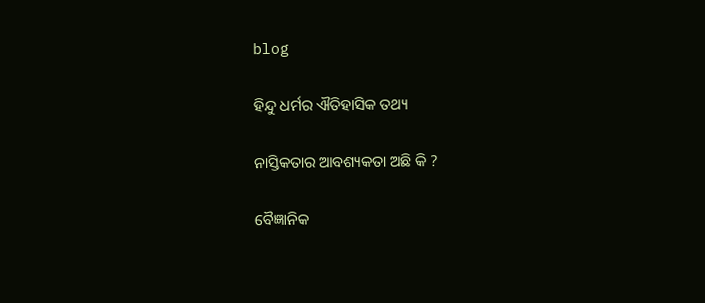blog

ହିନ୍ଦୁ ଧର୍ମର ଐତିହାସିକ ତଥ୍ୟ

ନାସ୍ତିକତାର ଆବଶ୍ୟକତା ଅଛି କି ?

ବୈଜ୍ଞାନିକ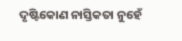ଦୃଷ୍ଟିକୋଣ ନାସ୍ତିକତା ନୁହେଁ